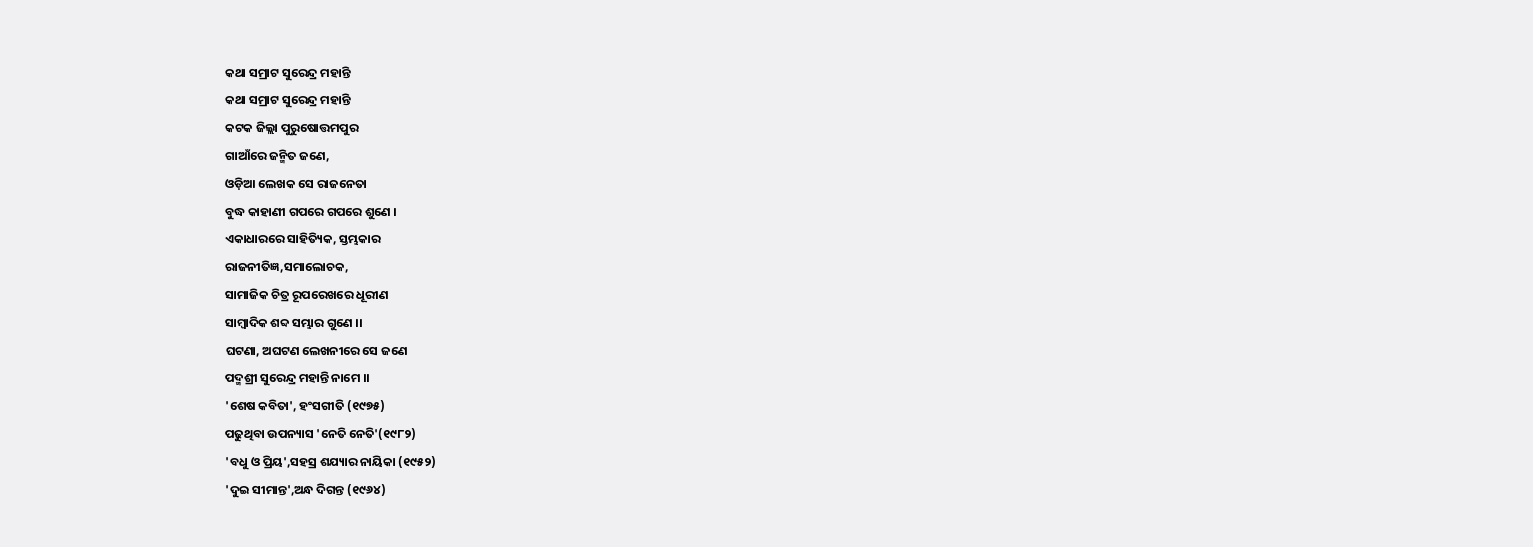କଥା ସମ୍ରାଟ ସୁରେନ୍ଦ୍ର ମହାନ୍ତି
କଥା ସମ୍ରାଟ ସୁରେନ୍ଦ୍ର ମହାନ୍ତି
କଟକ ଜିଲ୍ଲା ପୁରୁଷୋତ୍ତମପୁର
ଗାଆଁରେ ଜନ୍ମିତ ଜଣେ,
ଓଡ଼ିଆ ଲେଖକ ସେ ରାଜନେତା
ବୁଦ୍ଧ କାହାଣୀ ଗପରେ ଗପରେ ଶୁଣେ ।
ଏକାଧାରରେ ସାହିତ୍ୟିକ, ସ୍ତମ୍ଭକାର
ରାଜନୀତିଜ୍ଞ,ସମାଲୋଚକ,
ସାମାଜିକ ଚିତ୍ର ରୂପରେଖରେ ଧୂରୀଣ
ସାମ୍ବାଦିକ ଶବ୍ଦ ସମ୍ଭାର ଗୁଣେ ।।
ଘଟଣା, ଅଘଟଣ ଲେଖନୀରେ ସେ ଜଣେ
ପଦ୍ମଶ୍ରୀ ସୁରେନ୍ଦ୍ର ମହାନ୍ତି ନାମେ ।।
'ଶେଷ କବିତା', ହଂସଗୀତି (୧୯୭୫)
ପଢୁଥିବା ଉପନ୍ୟାସ 'ନେତି ନେତି'(୧୯୮୨)
'ବଧୁ ଓ ପ୍ରିୟ',ସହସ୍ର ଶଯ୍ୟାର ନାୟିକା (୧୯୫୨)
'ଦୁଇ ସୀମାନ୍ତ',ଅନ୍ଧ ଦିଗନ୍ତ (୧୯୬୪)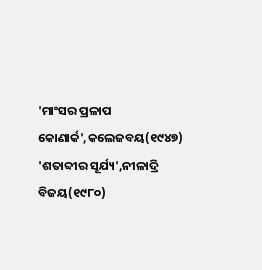'ମାଂସର ପ୍ରଳାପ କୋଣାର୍କ',କଲେଜବୟ(୧୯୪୭)
'ଶତାବ୍ଦୀର ସୂର୍ଯ୍ୟ',ନୀଳାଦ୍ରି ବିଜୟ(୧୯୮୦)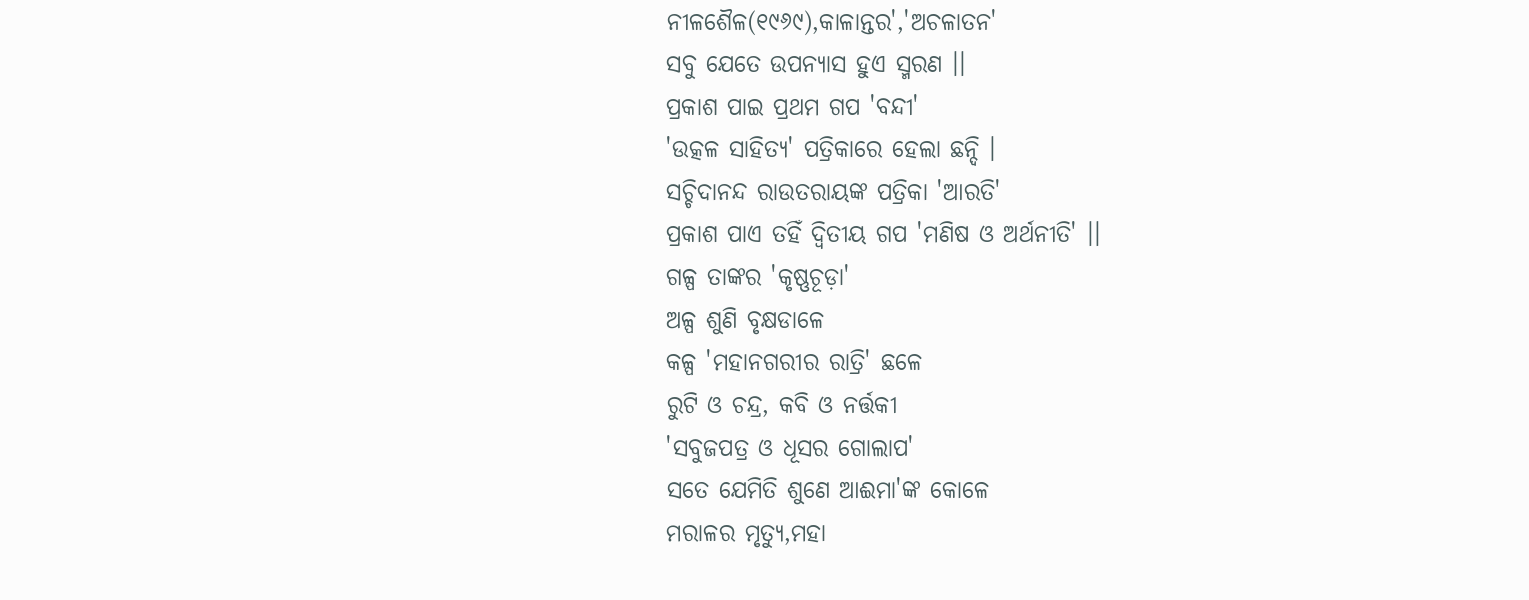ନୀଳଶୈଳ(୧୯୬୯),କାଳାନ୍ତର','ଅଚଳାତନ'
ସବୁ ଯେତେ ଉପନ୍ୟାସ ହୁଏ ସ୍ମରଣ ।।
ପ୍ରକାଶ ପାଇ ପ୍ରଥମ ଗପ 'ବନ୍ଦୀ'
'ଉତ୍କଳ ସାହିତ୍ୟ' ପତ୍ରିକାରେ ହେଲା ଛନ୍ଦି ।
ସଚ୍ଚିଦାନନ୍ଦ ରାଉତରାୟଙ୍କ ପତ୍ରିକା 'ଆରତି'
ପ୍ରକାଶ ପାଏ ତହିଁ ଦ୍ୱିତୀୟ ଗପ 'ମଣିଷ ଓ ଅର୍ଥନୀତି' ।।
ଗଳ୍ପ ତାଙ୍କର 'କୃଷ୍ଣଚୂଡ଼ା'
ଅଳ୍ପ ଶୁଣି ବୃକ୍ଷଡାଳେ
କଳ୍ପ 'ମହାନଗରୀର ରାତ୍ରି' ଛଳେ
ରୁଟି ଓ ଚନ୍ଦ୍ର, କବି ଓ ନର୍ତ୍ତକୀ
'ସବୁଜପତ୍ର ଓ ଧୂସର ଗୋଲାପ'
ସତେ ଯେମିତି ଶୁଣେ ଆଈମା'ଙ୍କ କୋଳେ
ମରାଳର ମୃତ୍ୟୁ,ମହା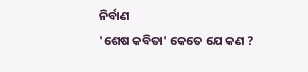ନିର୍ବାଣ
'ଶେଷ କବିତା' କେତେ ଯେ କଣ ?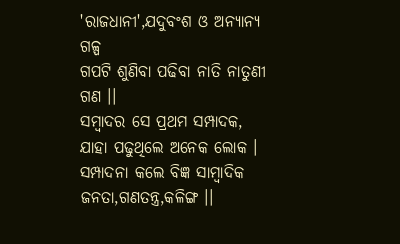'ରାଜଧାନୀ',ଯଦୁବଂଶ ଓ ଅନ୍ୟାନ୍ୟ ଗଳ୍ପ
ଗପଟି ଶୁଣିବା ପଢିବା ନାତି ନାତୁଣୀ ଗଣ ।।
ସମ୍ବାଦର ସେ ପ୍ରଥମ ସମ୍ପାଦକ,
ଯାହା ପଢୁଥିଲେ ଅନେକ ଲୋକ ।
ସମ୍ପାଦନା କଲେ ବିଜ୍ଞ ସାମ୍ବାଦିକ
ଜନତା,ଗଣତନ୍ତ୍ର,କଳିଙ୍ଗ ।।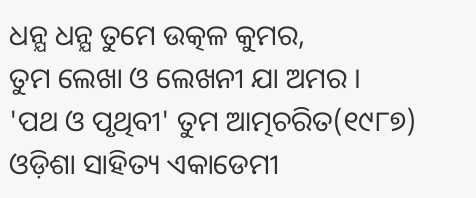ଧନ୍ଯ ଧନ୍ଯ ତୁମେ ଉତ୍କଳ କୁମର,
ତୁମ ଲେଖା ଓ ଲେଖନୀ ଯା ଅମର ।
'ପଥ ଓ ପୃଥିବୀ' ତୁମ ଆତ୍ମଚରିତ(୧୯୮୭)
ଓଡ଼ିଶା ସାହିତ୍ୟ ଏକାଡେମୀ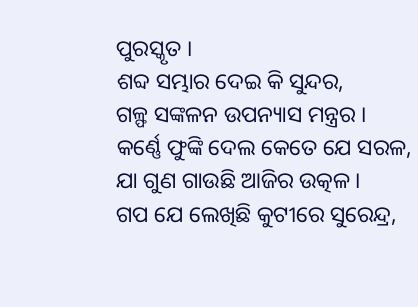ପୁରସ୍କୃତ ।
ଶବ୍ଦ ସମ୍ଭାର ଦେଇ କି ସୁନ୍ଦର,
ଗଳ୍ଫ ସଙ୍କଳନ ଉପନ୍ୟାସ ମନ୍ତ୍ରର ।
କର୍ଣ୍ଣେ ଫୁଙ୍କି ଦେଲ କେତେ ଯେ ସରଳ,
ଯା ଗୁଣ ଗାଉଛି ଆଜିର ଉତ୍କଳ।
ଗପ ଯେ ଲେଖିଛି କୁଟୀରେ ସୁରେନ୍ଦ୍ର,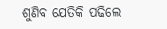ଶୁଣିବ ଯେତିକି ପଢିଲେ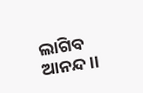ଲାଗିବ ଆନନ୍ଦ।।